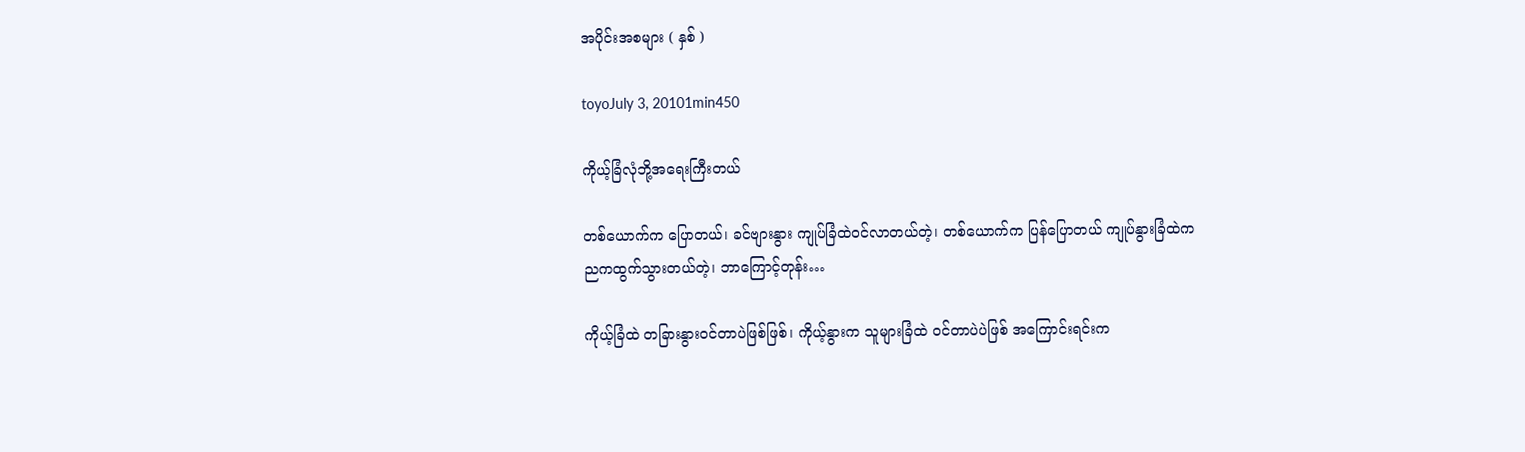အပိုင်းအစများ ( နှစ် )

toyoJuly 3, 20101min450

ကိုယ့်ခြံလုံဘို့အရေးကြီးတယ်

တစ်ယောက်က ပြောတယ်၊ ခင်ဗျားနွား ကျုပ်ခြံထဲဝင်လာတယ်တဲ့၊ တစ်ယောက်က ပြန်ပြောတယ် ကျုပ်နွားခြံထဲက ညကထွက်သွားတယ်တဲ့၊ ဘာကြောင့်တုန်း…

ကိုယ့်ခြံထဲ တခြားနွားဝင်တာပဲဖြစ်ဖြစ်၊ ကိုယ့်နွားက သူများခြံထဲ ဝင်တာပဲပဲဖြစ် အကြောင်းရင်းက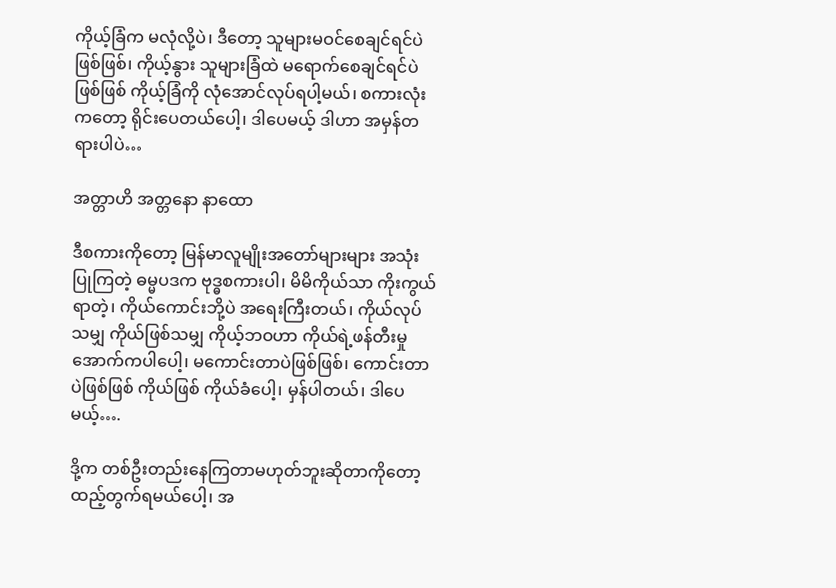ကိုယ့်ခြံက မလုံလို့ပဲ၊ ဒီတော့ သူများမဝင်စေချင်ရင်ပဲဖြစ်ဖြစ်၊ ကိုယ့်နွား သူများခြံထဲ မရောက်စေချင်ရင်ပဲဖြစ်ဖြစ် ကိုယ့်ခြံကို လုံအောင်လုပ်ရပါ့မယ်၊ စကားလုံးကတော့ ရိုင်းပေတယ်ပေါ့၊ ဒါပေမယ့် ဒါဟာ အမှန်တရားပါပဲ…

အတ္တာဟိ အတ္တနော နာထော

ဒီစကားကိုတော့ မြန်မာလူမျိုးအတော်များများ အသုံးပြုကြတဲ့ ဓမ္မပဒက ဗုဒ္ဓစကားပါ၊ မိမိကိုယ်သာ ကိုးကွယ်ရာတဲ့၊ ကိုယ်ကောင်းဘို့ပဲ အရေးကြီးတယ်၊ ကိုယ်လုပ်သမျှ ကိုယ်ဖြစ်သမျှ ကိုယ့်ဘဝဟာ ကိုယ်ရဲ့ဖန်တီးမှုအောက်ကပါပေါ့၊ မကောင်းတာပဲဖြစ်ဖြစ်၊ ကောင်းတာပဲဖြစ်ဖြစ် ကိုယ်ဖြစ် ကိုယ်ခံပေါ့၊ မှန်ပါတယ်၊ ဒါပေမယ့်….

ဒို့က တစ်ဦးတည်းနေကြတာမဟုတ်ဘူးဆိုတာကိုတော့ ထည့်တွက်ရမယ်ပေါ့၊ အ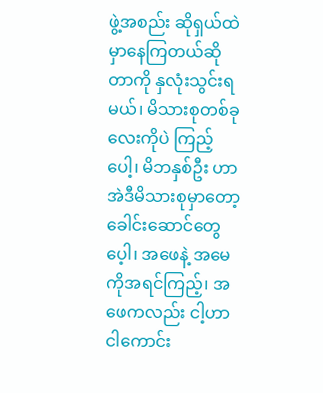ဖွဲ့အစည်း ဆိုရှယ်ထဲမှာနေကြတယ်ဆိုတာကို နှလုံးသွင်းရမယ်၊ မိသားစုတစ်ခုလေးကိုပဲ ကြည့်ပေါ့၊ မိဘနှစ်ဦး ဟာ အဲဒီမိသားစုမှာတော့ ခေါင်းဆောင်တွေပေ့ါ၊ အဖေနဲ့ အမေကိုအရင်ကြည့်၊ အဖေကလည်း ငါ့ဟာ ငါကောင်း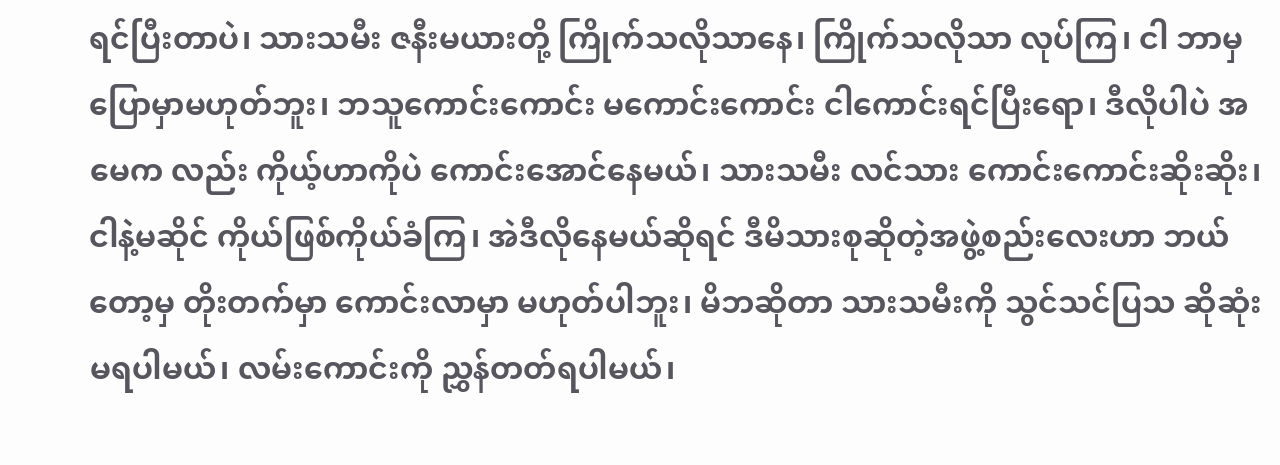ရင်ပြီးတာပဲ၊ သားသမီး ဇနီးမယားတို့ ကြိုက်သလိုသာနေ၊ ကြိုက်သလိုသာ လုပ်ကြ၊ ငါ ဘာမှ ပြောမှာမဟုတ်ဘူး၊ ဘသူကောင်းကောင်း မကောင်းကောင်း ငါကောင်းရင်ပြီးရော၊ ဒီလိုပါပဲ အမေက လည်း ကိုယ့်ဟာကိုပဲ ကောင်းအောင်နေမယ်၊ သားသမီး လင်သား ကောင်းကောင်းဆိုးဆိုး၊ ငါနဲ့မဆိုင် ကိုယ်ဖြစ်ကိုယ်ခံကြ၊ အဲဒီလိုနေမယ်ဆိုရင် ဒီမိသားစုဆိုတဲ့အဖွဲ့စည်းလေးဟာ ဘယ်တော့မှ တိုးတက်မှာ ကောင်းလာမှာ မဟုတ်ပါဘူး၊ မိဘဆိုတာ သားသမီးကို သွင်သင်ပြသ ဆိုဆုံးမရပါမယ်၊ လမ်းကောင်းကို ညွှန်တတ်ရပါမယ်၊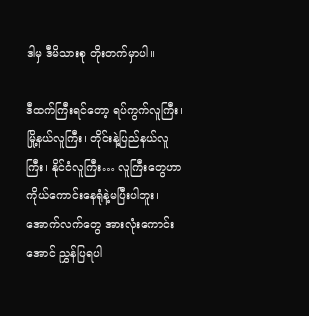ဒါမှ ဒီမိသားစု တိုးတက်မှာပါ။

ဒီထက်ကြီးရင်တော့ ရပ်ကွက်လူကြီး၊ မြို့နယ်လူကြီး၊ တိုင်းနဲ့ပြည်နယ်လူကြီး၊ နိုင်ငံလူကြီး… လူကြီးတွေဟာ ကိုယ်ကောင်းနေရုံနဲ့မပြီးပါဘူး၊ အောက်လက်တွေ အားလုံးကောင်းအောင် ညွှန်ပြရပါ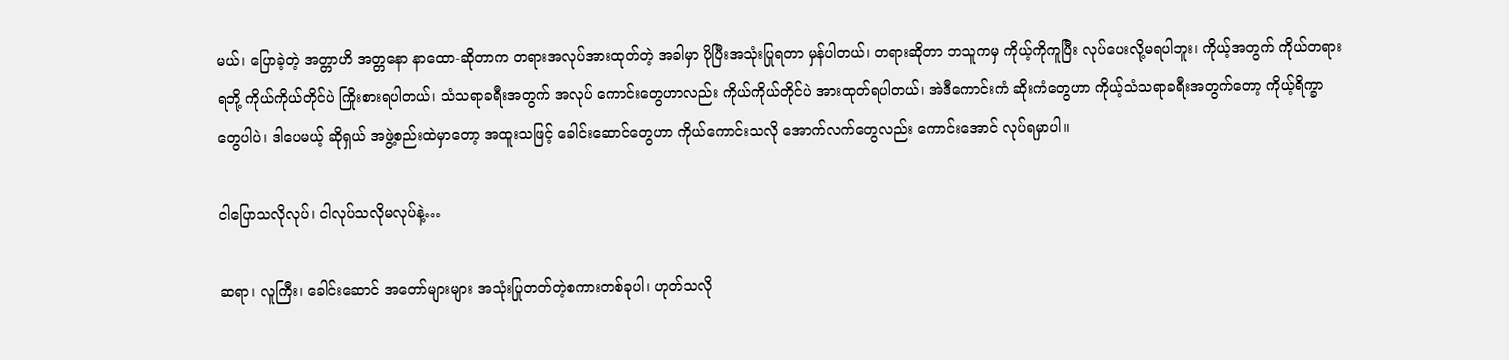မယ်၊ ပြောခဲ့တဲ့ အတ္တာဟိ အတ္တနော နာထော-ဆိုတာက တရားအလုပ်အားထုတ်တဲ့ အခါမှာ ပိုပြီးအသုံးပြုရတာ မှန်ပါတယ်၊ တရားဆိုတာ ဘသူကမှ ကိုယ့်ကိုကူပြီး လုပ်ပေးလို့မရပါဘူး၊ ကိုယ့်အတွက် ကိုယ်တရားရဘို့ ကိုယ်ကိုယ်တိုင်ပဲ ကြိုးစားရပါတယ်၊ သံသရာခရီးအတွက် အလုပ် ကောင်းတွေဟာလည်း ကိုယ်ကိုယ်တိုင်ပဲ အားထုတ်ရပါတယ်၊ အဲဒီကောင်းကံ ဆိုးကံတွေဟာ ကိုယ့်သံသရာခရီးအတွက်တော့ ကိုယ့်ရိက္ခာတွေပါပဲ၊ ဒါပေမယ့် ဆိုရှယ် အဖွဲ့စည်းထဲမှာတော့ အထူးသဖြင့် ခေါင်းဆောင်တွေဟာ ကိုယ်ကောင်းသလို အောက်လက်တွေလည်း ကောင်းအောင် လုပ်ရမှာပါ။

ငါပြောသလိုလုပ်၊ ငါလုပ်သလိုမလုပ်နဲ့…

ဆရာ၊ လူကြီး၊ ခေါင်းဆောင် အတော်များများ အသုံးပြုတတ်တဲ့စကားတစ်ခုပါ၊ ဟုတ်သလို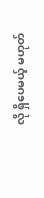လို ရှိပေမယ့် မဟုတ်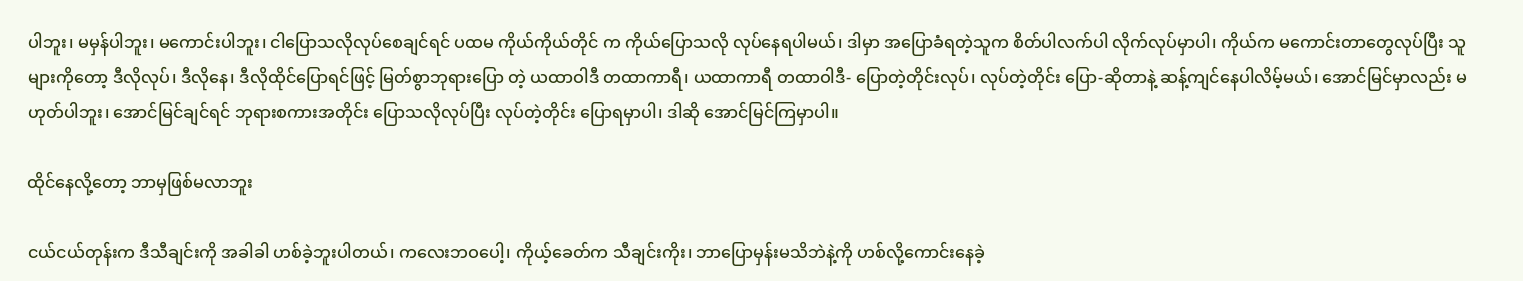ပါဘူး၊ မမှန်ပါဘူး၊ မကောင်းပါဘူး၊ ငါပြောသလိုလုပ်စေချင်ရင် ပထမ ကိုယ်ကိုယ်တိုင် က ကိုယ်ပြောသလို လုပ်နေရပါမယ်၊ ဒါမှာ အပြောခံရတဲ့သူက စိတ်ပါလက်ပါ လိုက်လုပ်မှာပါ၊ ကိုယ်က မကောင်းတာတွေလုပ်ပြီး သူများကိုတော့ ဒီလိုလုပ်၊ ဒီလိုနေ၊ ဒီလိုထိုင်ပြောရင်ဖြင့် မြတ်စွာဘုရားပြော တဲ့ ယထာဝါဒီ တထာကာရီ၊ ယထာကာရီ တထာဝါဒီ- ပြောတဲ့တိုင်းလုပ်၊ လုပ်တဲ့တိုင်း ပြော-ဆိုတာနဲ့ ဆန့်ကျင်နေပါလိမ့်မယ်၊ အောင်မြင်မှာလည်း မဟုတ်ပါဘူး၊ အောင်မြင်ချင်ရင် ဘုရားစကားအတိုင်း ပြောသလိုလုပ်ပြီး လုပ်တဲ့တိုင်း ပြောရမှာပါ၊ ဒါဆို အောင်မြင်ကြမှာပါ။

ထိုင်နေလို့တော့ ဘာမှဖြစ်မလာဘူး

ငယ်ငယ်တုန်းက ဒီသီချင်းကို အခါခါ ဟစ်ခဲ့ဘူးပါတယ်၊ ကလေးဘဝပေါ့၊ ကိုယ့်ခေတ်က သီချင်းကိုး၊ ဘာပြောမှန်းမသိဘဲနဲ့ကို ဟစ်လို့ကောင်းနေခဲ့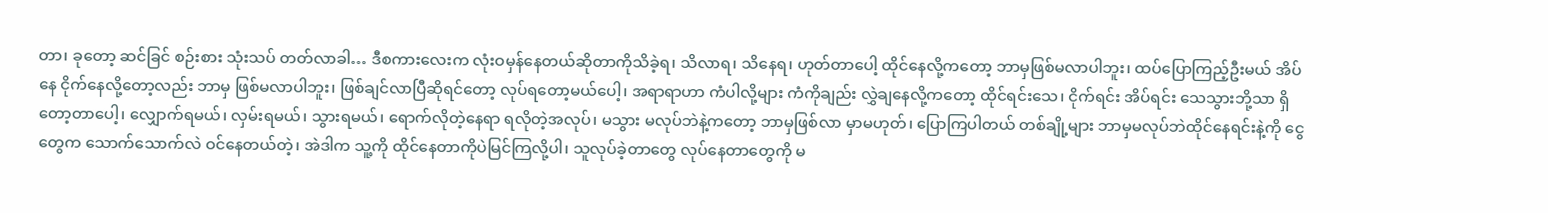တာ၊ ခုတော့ ဆင်ခြင် စဉ်းစား သုံးသပ် တတ်လာခါ… ဒီစကားလေးက လုံးဝမှန်နေတယ်ဆိုတာကိုသိခဲ့ရ၊ သိလာရ၊ သိနေရ၊ ဟုတ်တာပေါ့ ထိုင်နေလို့ကတော့ ဘာမှဖြစ်မလာပါဘူး၊ ထပ်ပြောကြည့်ဦးမယ် အိပ်နေ ငိုက်နေလို့တော့လည်း ဘာမှ ဖြစ်မလာပါဘူး၊ ဖြစ်ချင်လာပြီဆိုရင်တော့ လုပ်ရတော့မယ်ပေါ့၊ အရာရာဟာ ကံပါလို့များ ကံကိုချည်း လွှဲချနေလို့ကတော့ ထိုင်ရင်းသေ၊ ငိုက်ရင်း အိပ်ရင်း သေသွားဘို့သာ ရှိတော့တာပေါ့၊ လျှောက်ရမယ်၊ လှမ်းရမယ်၊ သွားရမယ်၊ ရောက်လိုတဲ့နေရာ ရလိုတဲ့အလုပ်၊ မသွား မလုပ်ဘဲနဲ့ကတော့ ဘာမှဖြစ်လာ မှာမဟုတ်၊ ပြောကြပါတယ် တစ်ချို့များ ဘာမှမလုပ်ဘဲထိုင်နေရင်းနဲ့ကို ငွေတွေက သောက်သောက်လဲ ဝင်နေတယ်တဲ့၊ အဲဒါက သူ့ကို ထိုင်နေတာကိုပဲမြင်ကြလို့ပါ၊ သူလုပ်ခဲ့တာတွေ လုပ်နေတာတွေကို မ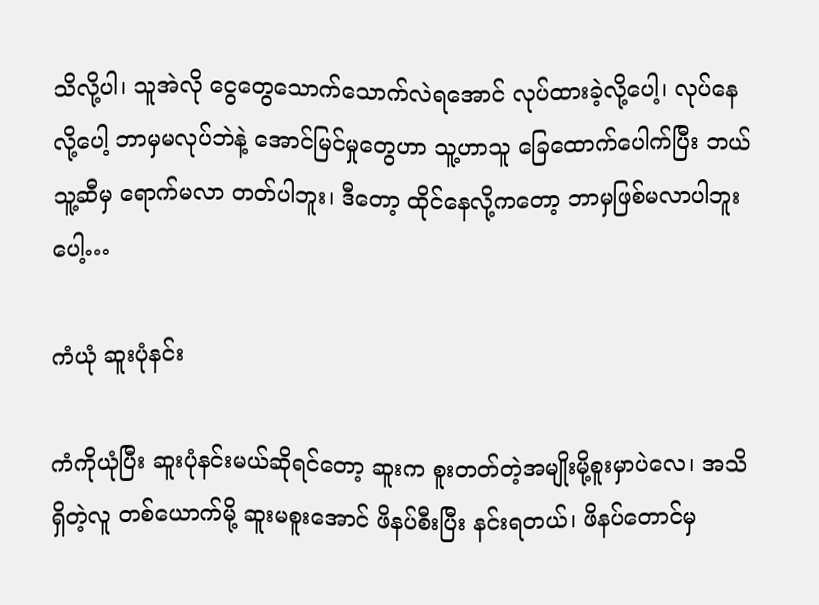သိလို့ပါ၊ သူအဲလို ငွေတွေသောက်သောက်လဲရအောင် လုပ်ထားခဲ့လို့ပေါ့၊ လုပ်နေလို့ပေါ့ ဘာမှမလုပ်ဘဲနဲ့ အောင်မြင်မှုတွေဟာ သူ့ဟာသူ ခြေထောက်ပေါက်ပြီး ဘယ်သူ့ဆီမှ ရောက်မလာ တတ်ပါဘူး၊ ဒီတော့ ထိုင်နေလို့ကတော့ ဘာမှဖြစ်မလာပါဘူးပေါ့…

ကံယုံ ဆူးပုံနင်း

ကံကိုယုံပြီး ဆူးပုံနင်းမယ်ဆိုရင်တော့ ဆူးက စူးတတ်တဲ့အမျိုးမို့စူးမှာပဲလေ၊ အသိရှိတဲ့လူ တစ်ယောက်မို့ ဆူးမစူးအောင် ဖိနပ်စီးပြီး နင်းရတယ်၊ ဖိနပ်တောင်မှ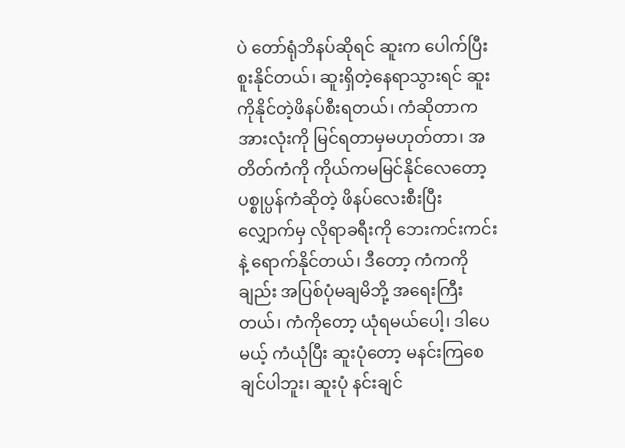ပဲ တော်ရုံဘိနပ်ဆိုရင် ဆူးက ပေါက်ပြီး စူးနိုင်တယ်၊ ဆူးရှိတဲ့နေရာသွားရင် ဆူးကိုနိုင်တဲ့ဖိနပ်စီးရတယ်၊ ကံဆိုတာက အားလုံးကို မြင်ရတာမှမဟုတ်တာ၊ အတိတ်ကံကို ကိုယ်ကမမြင်နိုင်လေတော့ ပစ္စုပ္ပန်ကံဆိုတဲ့ ဖိနပ်လေးစီးပြီး လျှောက်မှ လိုရာခရီးကို ဘေးကင်းကင်းနဲ့ ရောက်နိုင်တယ်၊ ဒီတော့ ကံကကိုချည်း အပြစ်ပုံမချမိဘို့ အရေးကြီးတယ်၊ ကံကိုတော့ ယုံရမယ်ပေါ့၊ ဒါပေမယ့် ကံယုံပြီး ဆူးပုံတော့ မနင်းကြစေချင်ပါဘူး၊ ဆူးပုံ နင်းချင်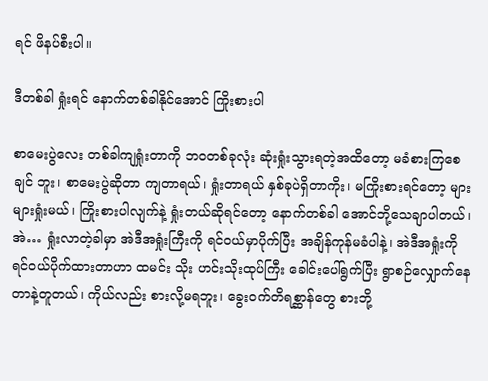ရင် ဖိနပ်စီးပါ။

ဒီတစ်ခါ ရှုံးရင် နောက်တစ်ခါနိုင်အောင် ကြိုးစားပါ

စာမေးပွဲလေး တစ်ခါကျရှုံးတာကို ဘဝတစ်ခုလုံး ဆုံးရှုံးသွားရတဲ့အထိတော့ မခံစားကြစေချင် ဘူး၊ စာမေးပွဲဆိုတာ ကျတာရယ်၊ ရှုံးတာရယ် နှစ်ခုပဲရှိတာကိုး၊ မကြိုးစားရင်တော့ များများရှုံးမယ်၊ ကြိုးစားပါလျက်နဲ့ ရှုံးတယ်ဆိုရင်တော့ နောက်တစ်ခါ အောင်ဘို့သေချာပါတယ်၊ အဲ… ရှုံးလာတဲ့ခါမှာ အဲဒီအရှုံးကြီးကို ရင်ဝယ်မှာပိုက်ပြီး အချိန်ကုန်မခံပါနဲ့၊ အဲဒီအရှုံးကို ရင်ဝယ်ပိုက်ထားတာဟာ ထမင်း သိုး ဟင်းသိုးထုပ်ကြီး ခေါင်းပေါ်ရွက်ပြီး ရွာစဉ်လျှောက်နေတာနဲ့တူတယ်၊ ကိုယ်လည်း စားလို့မရဘူး၊ ခွေးဝက်တိရစ္ဆာန်တွေ စားဘို့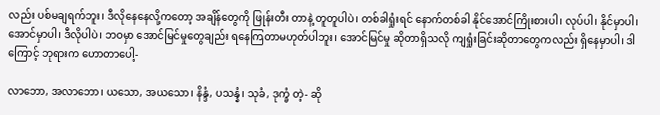လည်း ပစ်မချရက်ဘူး၊ ဒီလိုနေနေလို့ကတော့ အချိန်တွေကို ဖြုန်းတီး တာနဲ့ တူတူပါပဲ၊ တစ်ခါရှုံးရင် နောက်တစ်ခါ နိုင်အောင်ကြိုးစားပါ၊ လုပ်ပါ၊ နိုင်မှာပါ၊ အောင်မှာပါ၊ ဒီလိုပါပဲ၊ ဘဝမှာ အောင်မြင်မှုတွေချည်း ရနေကြတာမဟုတ်ပါဘူး၊ အောင်မြင်မှု ဆိုတာရှိသလို ကျရှုံးခြင်းဆိုတာတွေကလည်း ရှိနေမှာပါ၊ ဒါကြောင့် ဘုရားက ဟောတာပေါ့-

လာဘော, အလာဘော၊ ယသော, အယသော၊ နိန္ဒံ, ပသန္နံ၊ သုခံ, ဒုက္ခံ တဲ့- ဆို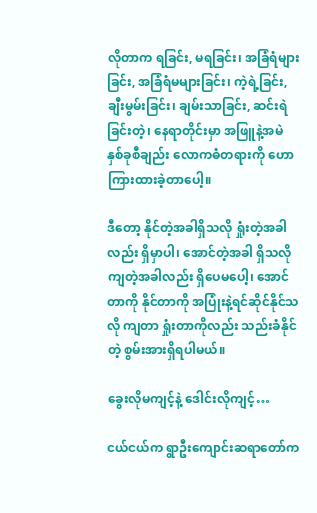လိုတာက ရခြင်း, မရခြင်း၊ အခြံရံများခြင်း, အခြံရံမများခြင်း၊ ကဲ့ရဲ့ခြင်း, ချီးမွမ်းခြင်း၊ ချမ်းသာခြင်း, ဆင်းရဲခြင်းတဲ့၊ နေရာတိုင်းမှာ အဖြူနဲ့အမဲ နှစ်ခုစီချည်း လောကဓံတရားကို ဟောကြားထားခဲ့တာပေါ့။

ဒီတော့ နိုင်တဲ့အခါရှိသလို ရှုံးတဲ့အခါလည်း ရှိမှာပါ၊ အောင်တဲ့အခါ ရှိသလို ကျတဲ့အခါလည်း ရှိပေမပေါ့၊ အောင်တာကို နိုင်တာကို အပြုံးနဲ့ရင်ဆိုင်နိုင်သလို ကျတာ ရှုံးတာကိုလည်း သည်းခံနိုင်တဲ့ စွမ်းအားရှိရပါမယ်။

ခွေးလိုမကျင့်နဲ့ ဒေါင်းလိုကျင့်…

ငယ်ငယ်က ရွာဦးကျောင်းဆရာတော်က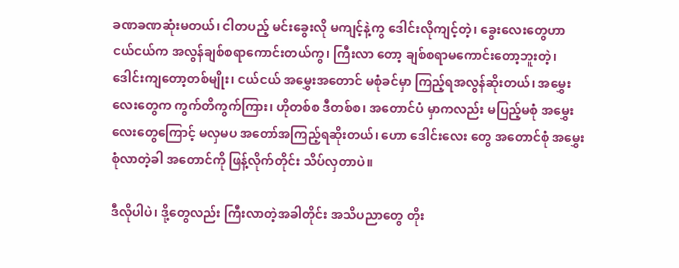ခဏခဏဆုံးမတယ်၊ ငါတပည့် မင်းခွေးလို မကျင့်နဲ့ကွ ဒေါင်းလိုကျင့်တဲ့၊ ခွေးလေးတွေဟာ ငယ်ငယ်က အလွန်ချစ်စရာကောင်းတယ်ကွ၊ ကြီးလာ တော့ ချစ်စရာမကောင်းတော့ဘူးတဲ့၊ ဒေါင်းကျတော့တစ်မျိုး၊ ငယ်ငယ် အမွှေးအတောင် မစုံခင်မှာ ကြည့်ရအလွန်ဆိုးတယ်၊ အမွှေးလေးတွေက ကွက်တိကွက်ကြား၊ ဟိုတစ်စ ဒီတစ်စ၊ အတောင်ပံ မှာကလည်း မပြည့်မစုံ အမွှေးလေးတွေကြောင့် မလှမပ အတော်အကြည့်ရဆိုးတယ်၊ ဟော ဒေါင်းလေး တွေ အတောင်စုံ အမွှေးစုံလာတဲ့ခါ အတောင်ကို ဖြန့်လိုက်တိုင်း သိပ်လှတာပဲ။

ဒီလိုပါပဲ၊ ဒို့တွေလည်း ကြီးလာတဲ့အခါတိုင်း အသိပညာတွေ တိုး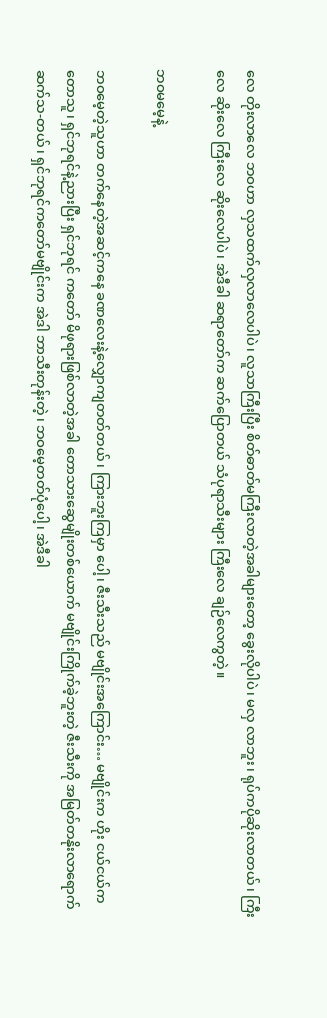လေ တိုးလာလေ ဘဝဟာ လှသထက်လှလာလေပါပဲ၊ လူသာကြီးပြီး စိတ်ဓာတ်မကြီးလာတဲ့အခါများတော့ ခွေးလိုပါပဲ၊ မလှ လာဘူး၊ ရုပ်ကပိုဆိုးလာတယ်၊ ကြီးလေ ဆိုးလေ ကြီးလေ ဆိုးလေပါပဲ၊ အဲဒီခါ ဆရာတော်က ဆက်ပြောတယ် သံပုရာသီးများ ကြီးလေ ချဉ်လေကွတဲ့။

ဘဝမမေ့နဲ့

ဘဝမေ့တဲ့သူဟာ တက်နေတဲ့အဆင့်ကနေ ခဏလေးနဲ့လျှောကျတတ်တယ်၊ ကြားဘူးကြမှာ ပေါ့၊ ဇီးသီးသည် မဗျိုင်းအကြောင်း… မဗျိုင်းက ဟိုး ငယ်ငယ်က တောသူ၊ ရှင်ဘုရင်နဲ့ညားပြီး ရှင်ဘုရင် ကတော် မိဖုရားဖြစ်လာတဲ့အခါ တောသားဆွေမျိုးတစ်ယောက် မဗျိုင်းကြိုက်ခဲ့ဘူးတဲ့ ဇီးသီးကို အမြတ်တနိုးလာရောက် ဆက်သ-တယ်၊ ရှင်ဘုရင်ကတော်မဗျိုင်းက အဲဒါ ဘာသီးတုန်းတဲ့၊ ဘဝမေ့တတ်ပုံပေါ့၊ အဲဒီခါ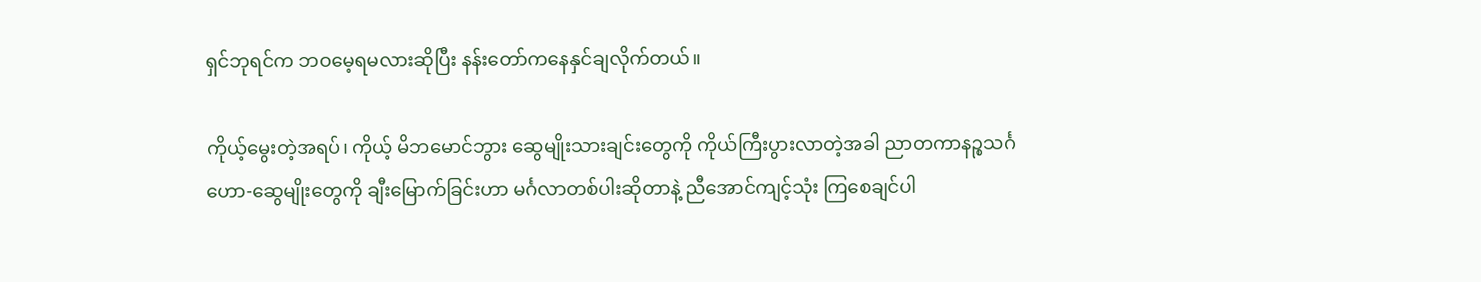ရှင်ဘုရင်က ဘဝမေ့ရမလားဆိုပြီး နန်းတော်ကနေနှင်ချလိုက်တယ်။

ကိုယ့်မွေးတဲ့အရပ်၊ ကိုယ့် မိဘမောင်ဘွား ဆွေမျိုးသားချင်းတွေကို ကိုယ်ကြီးပွားလာတဲ့အခါ ညာတကာနဉ္စသင်္ဂဟော-ဆွေမျိုးတွေကို ချီးမြောက်ခြင်းဟာ မင်္ဂလာတစ်ပါးဆိုတာနဲ့ ညီအောင်ကျင့်သုံး ကြစေချင်ပါ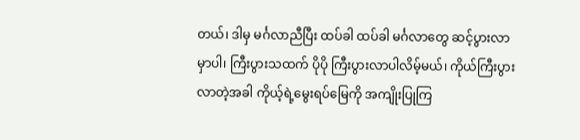တယ်၊ ဒါမှ မင်္ဂလာညီပြီး ထပ်ခါ ထပ်ခါ မင်္ဂလာတွေ ဆင့်ပွားလာမှာပါ၊ ကြီးပွားသထက် ပိုပို ကြီးပွားလာပါလိမ့်မယ်၊ ကိုယ်ကြီးပွားလာတဲ့အခါ ကိုယ့်ရဲ့မွေးရပ်မြေကို အကျိုးပြုကြ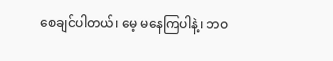စေချင်ပါတယ်၊ မေ့ မနေကြပါနဲ့၊ ဘဝ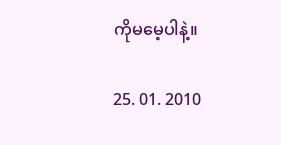ကိုမမေ့ပါနဲ့။

25. 01. 2010